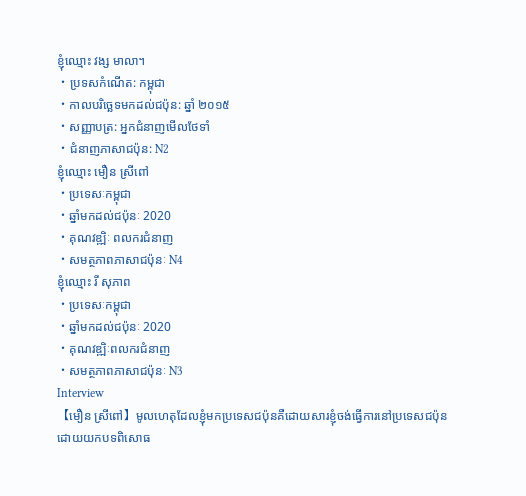ខ្ញុំឈ្មោះ វង្ស មាលា។
・ប្រទសកំណើត: កម្ពុជា
・កាលបរិច្ឆេទមកដល់ជប៉ុន: ឆ្នាំ ២០១៥
・សញ្ញាបត្រ: អ្នកជំនាញមើលថែទាំ
・ជំនាញភាសាជប៉ុន: N2
ខ្ញុំឈ្មោះ មឿន ស្រីពៅ
・ប្រទេសៈកម្ពុជា
・ឆ្នាំមកដល់ជប៉ុនៈ 2020
・គុណវឌ្ឍិៈ ពលករជំនាញ
・សមត្ថភាពភាសាជប៉ុនៈ N4
ខ្ញុំឈ្មោះ រី សុភាព
・ប្រទេសៈកម្ពុជា
・ឆ្នាំមកដល់ជប៉ុនៈ 2020
・គុណវឌ្ឍិៈពលករជំនាញ
・សមត្ថភាពភាសាជប៉ុនៈ N3
Interview
【មឿន ស្រីពៅ】មូលហេតុដែលខ្ញុំមកប្រទេសជប៉ុនគឺដោយសារខ្ញុំចង់ធ្វើការនៅប្រទេសជប៉ុន ដោយយកបទពិសោធ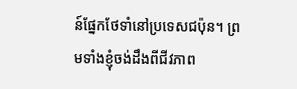ន៍ផ្នែកថែទាំនៅប្រទេសជប៉ុន។ ព្រមទាំងខ្ញុំចង់ដឹងពីជីវភាព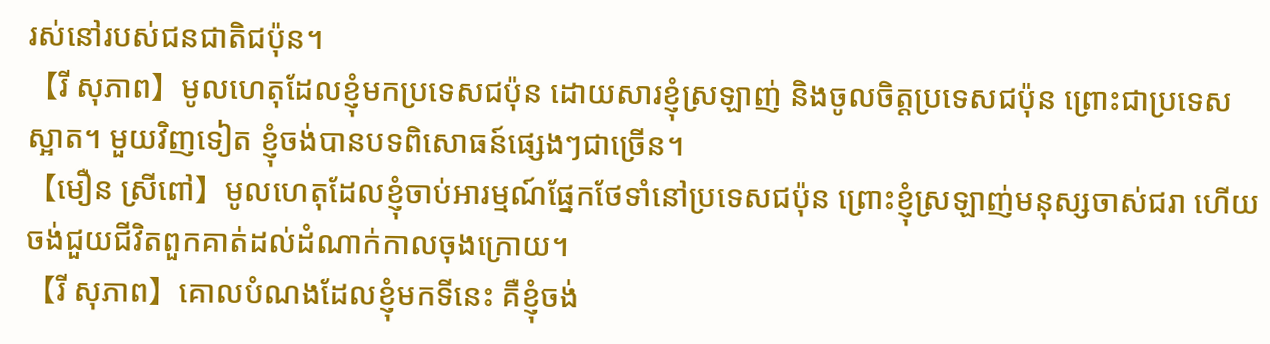រស់នៅរបស់ជនជាតិជប៉ុន។
【រី សុភាព】មូលហេតុដែលខ្ញុំមកប្រទេសជប៉ុន ដោយសារខ្ញុំស្រឡាញ់ និងចូលចិត្តប្រទេសជប៉ុន ព្រោះជាប្រទេសស្អាត។ មួយវិញទៀត ខ្ញុំចង់បានបទពិសោធន៍ផ្សេងៗជាច្រើន។
【មឿន ស្រីពៅ】មូលហេតុដែលខ្ញុំចាប់អារម្មណ៍ផ្នែកថែទាំនៅប្រទេសជប៉ុន ព្រោះខ្ញុំស្រឡាញ់មនុស្សចាស់ជរា ហើយចង់ជួយជីវិតពួកគាត់ដល់ដំណាក់កាលចុងក្រោយ។
【រី សុភាព】គោលបំណងដែលខ្ញុំមកទីនេះ គឺខ្ញុំចង់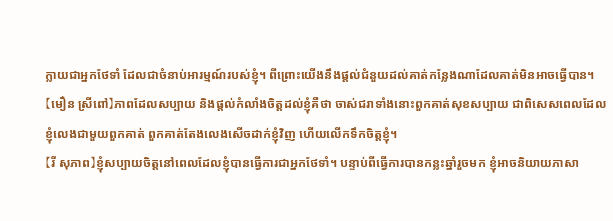ក្លាយជាអ្នកថែទាំ ដែលជាចំនាប់អារម្មណ៍របស់ខ្ញុំ។ ពីព្រោះយើងនឹងផ្តល់ជំនួយដល់គាត់កន្លែងណាដែលគាត់មិនអាចធ្វើបាន។
【មឿន ស្រីពៅ】ភាពដែលសប្បាយ និងផ្តល់កំលាំងចិត្តដល់ខ្ញុំគឺថា ចាស់ជរាទាំងនោះពួកគាត់សុខសប្បាយ ជាពិសេសពេលដែលខ្ញុំលេងជាមួយពួកគាត់ ពួកគាត់តែងលេងសើចដាក់ខ្ញុំវិញ ហើយលើកទឹកចិត្តខ្ញុំ។
【រី សុភាព】ខ្ញុំសប្បាយចិត្តនៅពេលដែលខ្ញុំបានធ្វើការជាអ្នកថែទាំ។ បន្ទាប់ពីធ្វើការបានកន្លះឆ្នាំរួចមក ខ្ញុំអាចនិយាយភាសា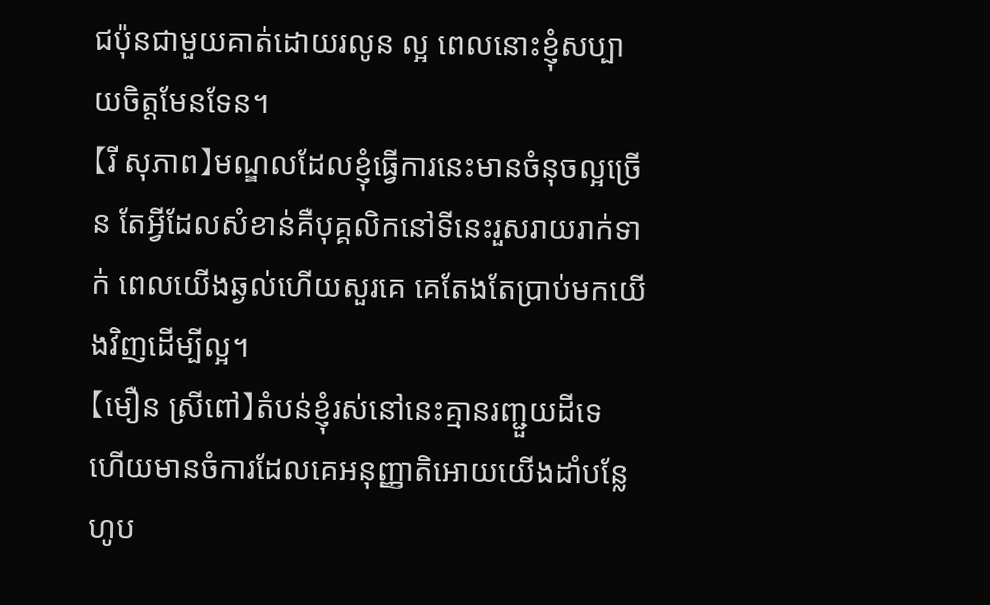ជប៉ុនជាមួយគាត់ដោយរលូន ល្អ ពេលនោះខ្ញុំសប្បាយចិត្តមែនទែន។
【រី សុភាព】មណ្ឌលដែលខ្ញុំធ្វើការនេះមានចំនុចល្អច្រើន តែអ្វីដែលសំខាន់គឺបុគ្គលិកនៅទីនេះរួសរាយរាក់ទាក់ ពេលយើងឆ្ងល់ហើយសួរគេ គេតែងតែប្រាប់មកយើងវិញដើម្បីល្អ។
【មឿន ស្រីពៅ】តំបន់ខ្ញុំរស់នៅនេះគ្មានរញ្ជួយដីទេ ហើយមានចំការដែលគេអនុញ្ញាតិអោយយើងដាំបន្លែហូប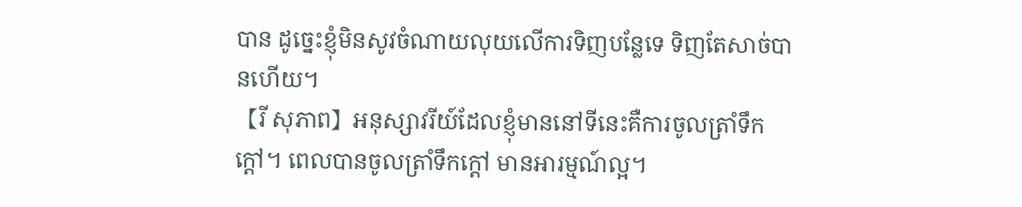បាន ដូច្នេះខ្ញុំមិនសូវចំណាយលុយលើការទិញបន្លែទេ ទិញតែសាច់បានហើយ។
【រី សុភាព】អនុស្សាវរីយ៍ដែលខ្ញុំមាននៅទីនេះគឺការចូលត្រាំទឹកក្តៅ។ ពេលបានចូលត្រាំទឹកក្តៅ មានអារម្មណ៍ល្អ។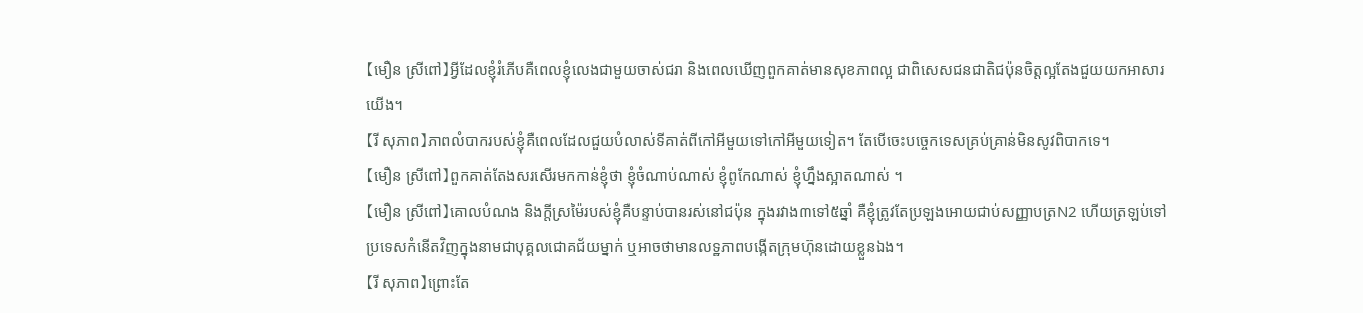【មឿន ស្រីពៅ】អ្វីដែលខ្ញុំរំភើបគឺពេលខ្ញុំលេងជាមួយចាស់ជរា និងពេលឃើញពួកគាត់មានសុខភាពល្អ ជាពិសេសជនជាតិជប៉ុនចិត្តល្អតែងជួយយកអាសារយើង។
【រី សុភាព】ភាពលំបាករបស់ខ្ញុំគឺពេលដែលជួយបំលាស់ទីគាត់ពីកៅអីមួយទៅកៅអីមួយទៀត។ តែបើចេះបច្ចេកទេសគ្រប់គ្រាន់មិនសូវពិបាកទេ។
【មឿន ស្រីពៅ】ពួកគាត់តែងសរសើរមកកាន់ខ្ញុំថា ខ្ញុំចំណាប់ណាស់ ខ្ញុំពូកែណាស់ ខ្ញុំហ្នឹងស្អាតណាស់ ។
【មឿន ស្រីពៅ】គោលបំណង និងក្តីស្រម៉ៃរបស់ខ្ញុំគឺបន្ទាប់បានរស់នៅជប៉ុន ក្នុងរវាង៣ទៅ៥ឆ្នាំ គឺខ្ញុំត្រូវតែប្រឡងអោយជាប់សញ្ញាបត្រN2 ហើយត្រឡប់ទៅប្រទេសកំនើតវិញក្នុងនាមជាបុគ្គលជោគជ័យម្នាក់ ឬអាចថាមានលទ្ឋភាពបង្កើតក្រុមហ៊ុនដោយខ្លួនឯង។
【រី សុភាព】ព្រោះតែ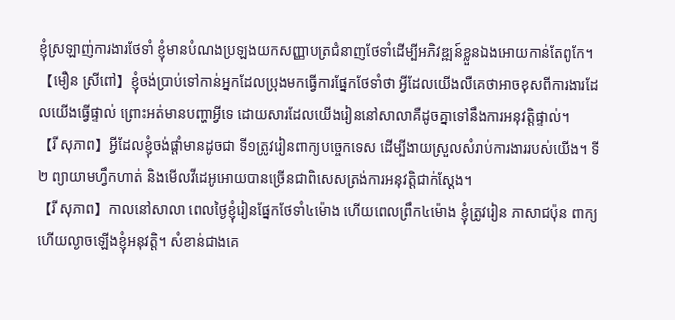ខ្ញុំស្រឡាញ់ការងារថែទាំ ខ្ញុំមានបំណងប្រឡងយកសញ្ញាបត្រជំនាញថែទាំដើម្បីអភិវឌ្ឍន៍ខ្លួនឯងអោយកាន់តែពូកែ។
【មឿន ស្រីពៅ】ខ្ញុំចង់ប្រាប់ទៅកាន់អ្នកដែលប្រុងមកធ្វើការផ្នែកថែទាំថា អ្វីដែលយើងលឺគេថាអាចខុសពីការងារដែលយើងធ្វើផ្ទាល់ ព្រោះអត់មានបញ្ហាអ្វីទេ ដោយសារដែលយើងរៀននៅសាលាគឺដូចគ្នាទៅនឹងការអនុវត្តិផ្ទាល់។
【រី សុភាព】អ្វីដែលខ្ញុំចង់ផ្តាំមានដូចជា ទី១ត្រូវរៀនពាក្យបច្ចេកទេស ដើម្បីងាយស្រួលសំរាប់ការងាររបស់យើង។ ទី២ ព្យាយាមហ្វឹកហាត់ និងមើលវីដេអូអោយបានច្រើនជាពិសេសត្រង់ការអនុវត្តិជាក់ស្តែង។
【រី សុភាព】កាលនៅសាលា ពេលថ្ងៃខ្ញុំរៀនផ្នែកថែទាំ៤ម៉ោង ហើយពេលព្រឹក៤ម៉ោង ខ្ញុំត្រូវរៀន ភាសាជប៉ុន ពាក្យ ហើយល្ងាចឡើងខ្ញុំអនុវត្តិ។ សំខាន់ជាងគេ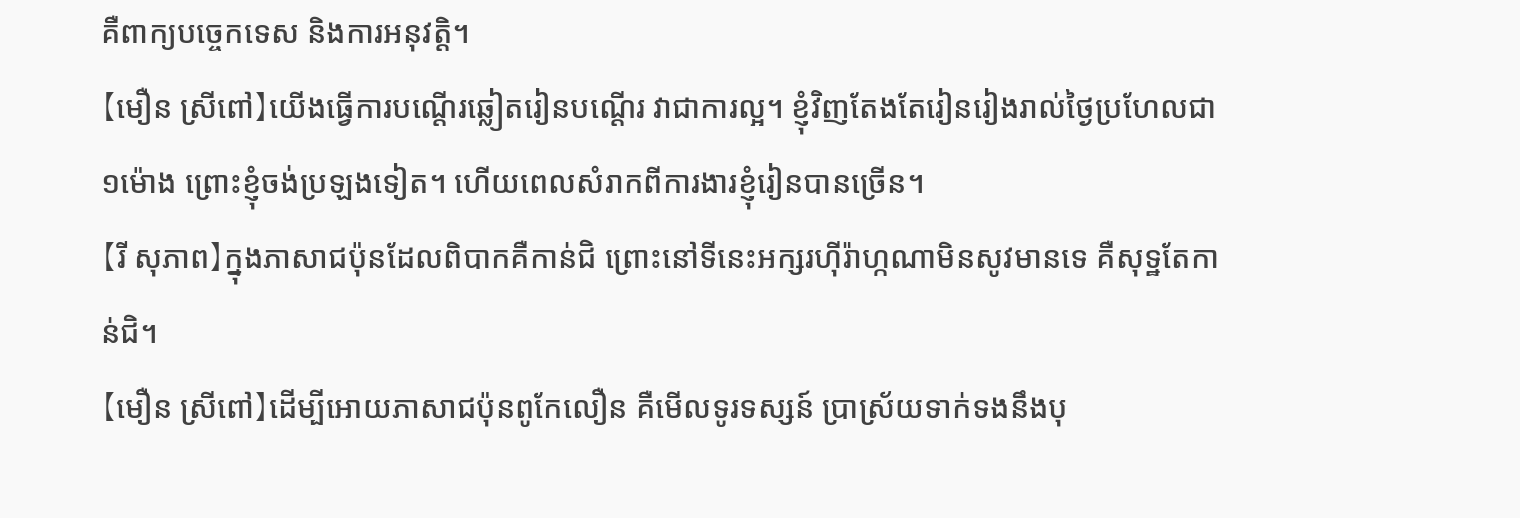គឺពាក្យបច្ចេកទេស និងការអនុវត្តិ។
【មឿន ស្រីពៅ】យើងធ្វើការបណ្តើរឆ្លៀតរៀនបណ្តើរ វាជាការល្អ។ ខ្ញុំវិញតែងតែរៀនរៀងរាល់ថ្ងៃប្រហែលជា១ម៉ោង ព្រោះខ្ញុំចង់ប្រឡងទៀត។ ហើយពេលសំរាកពីការងារខ្ញុំរៀនបានច្រើន។
【រី សុភាព】ក្នុងភាសាជប៉ុនដែលពិបាកគឺកាន់ជិ ព្រោះនៅទីនេះអក្សរហ៊ីរ៉ាហ្កណាមិនសូវមានទេ គឺសុទ្ឋតែកាន់ជិ។
【មឿន ស្រីពៅ】ដើម្បីអោយភាសាជប៉ុនពូកែលឿន គឺមើលទូរទស្សន៍ ប្រាស្រ័យទាក់ទងនឹងបុ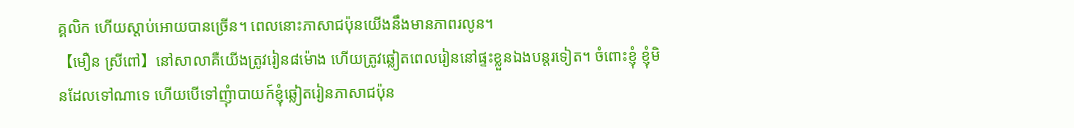គ្គលិក ហើយស្តាប់អោយបានច្រើន។ ពេលនោះភាសាជប៉ុនយើងនឹងមានភាពរលូន។
【មឿន ស្រីពៅ】នៅសាលាគឺយើងត្រូវរៀន៨ម៉ោង ហើយត្រូវឆ្លៀតពេលរៀននៅផ្ទះខ្លួនឯងបន្តរទៀត។ ចំពោះខ្ញុំ ខ្ញុំមិនដែលទៅណាទេ ហើយបើទៅញុំាបាយក៍ខ្ញុំឆ្លៀតរៀនភាសាជប៉ុន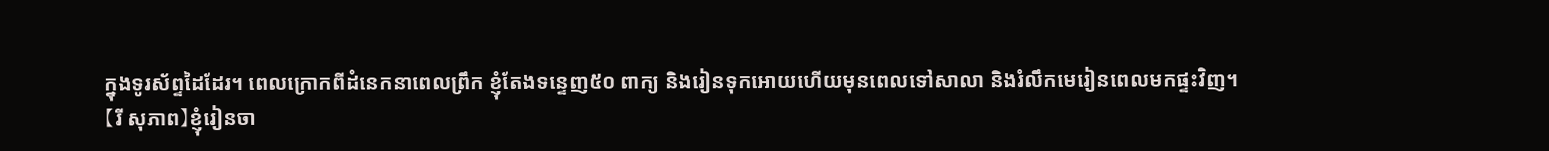ក្នុងទូរស័ព្ទដៃដែរ។ ពេលក្រោកពីដំនេកនាពេលព្រឹក ខ្ញុំតែងទន្ទេញ៥០ ពាក្យ និងរៀនទុកអោយហើយមុនពេលទៅសាលា និងរំលឹកមេរៀនពេលមកផ្ទះវិញ។
【រី សុភាព】ខ្ញុំរៀនចា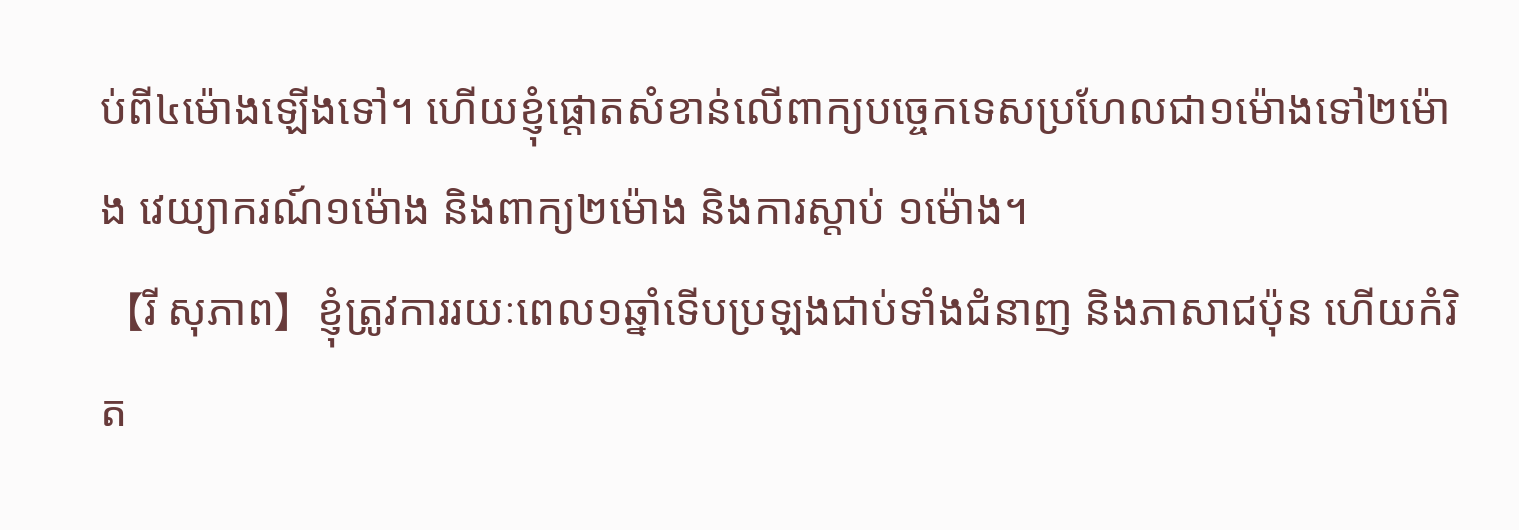ប់ពី៤ម៉ោងឡើងទៅ។ ហើយខ្ញុំផ្តោតសំខាន់លើពាក្យបច្ចេកទេសប្រហែលជា១ម៉ោងទៅ២ម៉ោង វេយ្យាករណ៍១ម៉ោង និងពាក្យ២ម៉ោង និងការស្តាប់ ១ម៉ោង។
【រី សុភាព】ខ្ញុំត្រូវការរយៈពេល១ឆ្នាំទើបប្រឡងជាប់ទាំងជំនាញ និងភាសាជប៉ុន ហើយកំរិត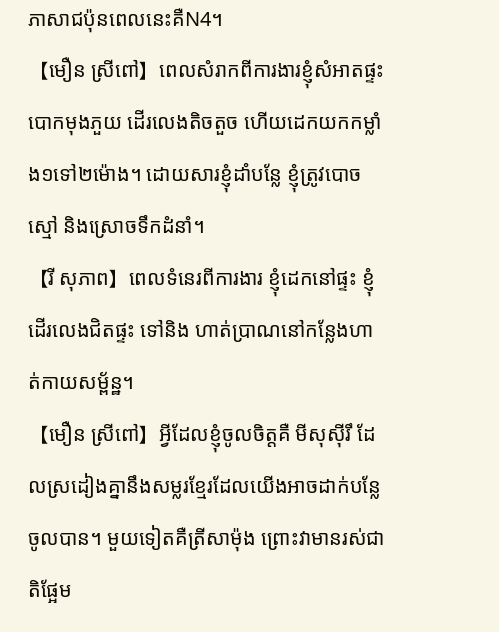ភាសាជប៉ុនពេលនេះគឺN4។
【មឿន ស្រីពៅ】ពេលសំរាកពីការងារខ្ញុំសំអាតផ្ទះ បោកមុងភួយ ដើរលេងតិចតួច ហើយដេកយកកម្លាំង១ទៅ២ម៉ោង។ ដោយសារខ្ញុំដាំបន្លែ ខ្ញុំត្រូវបោចស្មៅ និងស្រោចទឹកដំនាំ។
【រី សុភាព】ពេលទំនេរពីការងារ ខ្ញុំដេកនៅផ្ទះ ខ្ញុំដើរលេងជិតផ្ទះ ទៅនិង ហាត់ប្រាណនៅកន្លែងហាត់កាយសម្ព័ន្ឋ។
【មឿន ស្រីពៅ】អ្វីដែលខ្ញុំចូលចិត្តគឺ មីសុស៊ីរឹ ដែលស្រដៀងគ្នានឹងសម្លរខ្មែរដែលយើងអាចដាក់បន្លែចូលបាន។ មួយទៀតគឺត្រីសាម៉ុង ព្រោះវាមានរស់ជាតិផ្អែម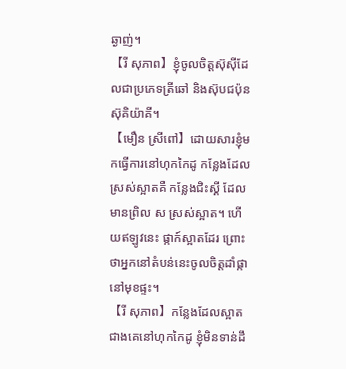ឆ្ងាញ់។
【រី សុភាព】ខ្ញុំចូលចិត្តស៊ុស៊ីដែលជាប្រភេទត្រីឆៅ និងស៊ុបជប៉ុន ស៊ុគិយ៉ាគី។
【មឿន ស្រីពៅ】ដោយសារខ្ញុំមកធ្វើការនៅហុកកៃដូ កន្លែងដែលស្រស់ស្អាតគឺ កន្លែងជិះស្គី ដែលមានព្រិល ស ស្រស់ស្អាត។ ហើយឥឡូវនេះ ផ្កាក៍ស្អាតដែរ ព្រោះថាអ្នកនៅតំបន់នេះចូលចិត្តដាំផ្កានៅមុខផ្ទះ។
【រី សុភាព】កន្លែងដែលស្អាតជាងគេនៅហុកកៃដូ ខ្ញុំមិនទាន់ដឹ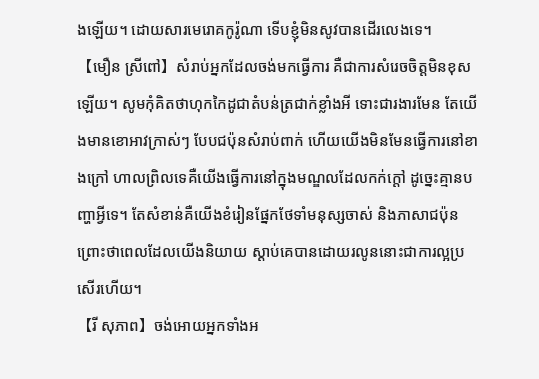ងឡើយ។ ដោយសារមេរោគកូរ៉ូណា ទើបខ្ញុំមិនសូវបានដើរលេងទេ។
【មឿន ស្រីពៅ】សំរាប់អ្នកដែលចង់មកធ្វើការ គឺជាការសំរេចចិត្តមិនខុសឡើយ។ សូមកុំគិតថាហុកកៃដូជាតំបន់ត្រជាក់ខ្លាំងអី ទោះជារងារមែន តែយើងមានខោអាវក្រាស់ៗ បែបជប៉ុនសំរាប់ពាក់ ហើយយើងមិនមែនធ្វើការនៅខាងក្រៅ ហាលព្រិលទេគឺយើងធ្វើការនៅក្នុងមណ្ឌលដែលកក់ក្តៅ ដូច្នេះគ្មានបញ្ហាអ្វីទេ។ តែសំខាន់គឺយើងខំរៀនផ្នែកថែទាំមនុស្សចាស់ និងភាសាជប៉ុន ព្រោះថាពេលដែលយើងនិយាយ ស្តាប់គេបានដោយរលូននោះជាការល្អប្រសើរហើយ។
【រី សុភាព】ចង់អោយអ្នកទាំងអ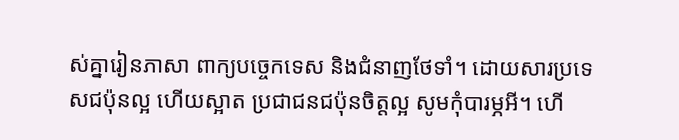ស់គ្នារៀនភាសា ពាក្យបច្ចេកទេស និងជំនាញថែទាំ។ ដោយសារប្រទេសជប៉ុនល្អ ហើយស្អាត ប្រជាជនជប៉ុនចិត្តល្អ សូមកុំបារម្ភអី។ ហើ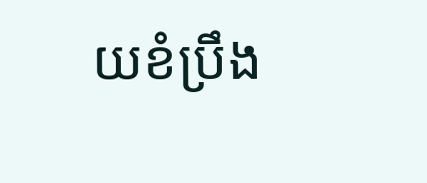យខំប្រឹង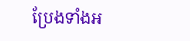ប្រែងទាំងអ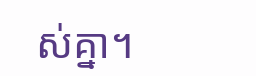ស់គ្នា។